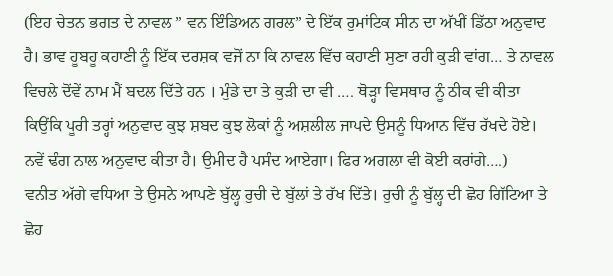(ਇਹ ਚੇਤਨ ਭਗਤ ਦੇ ਨਾਵਲ ” ਵਨ ਇੰਡਿਅਨ ਗਰਲ” ਦੇ ਇੱਕ ਰੁਮਾਂਟਿਕ ਸੀਨ ਦਾ ਅੱਖੀਂ ਡਿੱਠਾ ਅਨੁਵਾਦ ਹੈ। ਭਾਵ ਹੂਬਹੂ ਕਹਾਣੀ ਨੂੰ ਇੱਕ ਦਰਸ਼ਕ ਵਜੋਂ ਨਾ ਕਿ ਨਾਵਲ ਵਿੱਚ ਕਹਾਣੀ ਸੁਣਾ ਰਹੀ ਕੁੜੀ ਵਾਂਗ… ਤੇ ਨਾਵਲ ਵਿਚਲੇ ਦੋਂਵੇਂ ਨਾਮ ਮੈਂ ਬਦਲ ਦਿੱਤੇ ਹਨ । ਮੁੰਡੇ ਦਾ ਤੇ ਕੁੜੀ ਦਾ ਵੀ …. ਥੋੜ੍ਹਾ ਵਿਸਥਾਰ ਨੂੰ ਠੀਕ ਵੀ ਕੀਤਾ ਕਿਉਂਕਿ ਪੂਰੀ ਤਰ੍ਹਾਂ ਅਨੁਵਾਦ ਕੁਝ ਸ਼ਬਦ ਕੁਝ ਲੋਕਾਂ ਨੂੰ ਅਸ਼ਲੀਲ ਜਾਪਦੇ ਉਸਨੂੰ ਧਿਆਨ ਵਿੱਚ ਰੱਖਦੇ ਹੋਏ। ਨਵੇਂ ਢੰਗ ਨਾਲ ਅਨੁਵਾਦ ਕੀਤਾ ਹੈ। ਉਮੀਦ ਹੈ ਪਸੰਦ ਆਏਗਾ। ਫਿਰ ਅਗਲਾ ਵੀ ਕੋਈ ਕਰਾਂਗੇ….)
ਵਨੀਤ ਅੱਗੇ ਵਧਿਆ ਤੇ ਉਸਨੇ ਆਪਣੇ ਬੁੱਲ੍ਹ ਰੁਚੀ ਦੇ ਬੁੱਲਾਂ ਤੇ ਰੱਖ ਦਿੱਤੇ। ਰੁਚੀ ਨੂੰ ਬੁੱਲ੍ਹ ਦੀ ਛੋਹ ਗਿੱਟਿਆ ਤੇ ਛੋਹ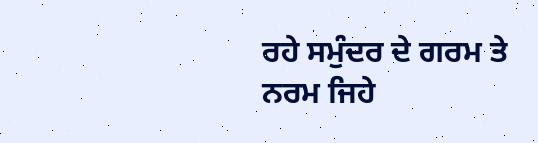ਰਹੇ ਸਮੁੰਦਰ ਦੇ ਗਰਮ ਤੇ ਨਰਮ ਜਿਹੇ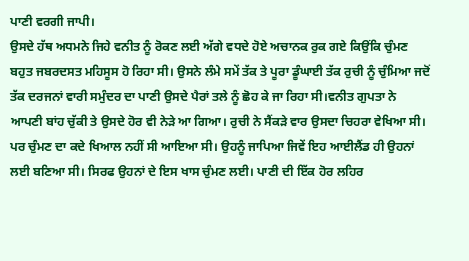ਪਾਣੀ ਵਰਗੀ ਜਾਪੀ।
ਉਸਦੇ ਹੱਥ ਅਧਮਨੇ ਜਿਹੇ ਵਨੀਤ ਨੂੰ ਰੋਕਣ ਲਈ ਅੱਗੇ ਵਧਦੇ ਹੋਏ ਅਚਾਨਕ ਰੁਕ ਗਏ ਕਿਉਂਕਿ ਚੁੰਮਣ ਬਹੁਤ ਜਬਰਦਸਤ ਮਹਿਸੂਸ ਹੋ ਰਿਹਾ ਸੀ। ਉਸਨੇ ਲੰਮੇ ਸਮੇਂ ਤੱਕ ਤੇ ਪੂਰਾ ਡੂੰਘਾਈ ਤੱਕ ਰੁਚੀ ਨੂੰ ਚੁੰਮਿਆ ਜਦੋਂ ਤੱਕ ਦਰਜਨਾਂ ਵਾਰੀ ਸਮੁੰਦਰ ਦਾ ਪਾਣੀ ਉਸਦੇ ਪੈਰਾਂ ਤਲੇ ਨੂੰ ਛੋਹ ਕੇ ਜਾ ਰਿਹਾ ਸੀ।ਵਨੀਤ ਗੁਪਤਾ ਨੇ ਆਪਣੀ ਬਾਂਹ ਚੁੱਕੀ ਤੇ ਉਸਦੇ ਹੋਰ ਵੀ ਨੇੜੇ ਆ ਗਿਆ। ਰੁਚੀ ਨੇ ਸੈਂਕੜੇ ਵਾਰ ਉਸਦਾ ਚਿਹਰਾ ਵੇਖਿਆ ਸੀ। ਪਰ ਚੁੰਮਣ ਦਾ ਕਦੇ ਖਿਆਲ ਨਹੀਂ ਸੀ ਆਇਆ ਸੀ। ਉਹਨੂੰ ਜਾਪਿਆ ਜਿਵੇਂ ਇਹ ਆਈਲੈਂਡ ਹੀ ਉਹਨਾਂ ਲਈ ਬਣਿਆ ਸੀ। ਸਿਰਫ ਉਹਨਾਂ ਦੇ ਇਸ ਖਾਸ ਚੁੰਮਣ ਲਈ। ਪਾਣੀ ਦੀ ਇੱਕ ਹੋਰ ਲਹਿਰ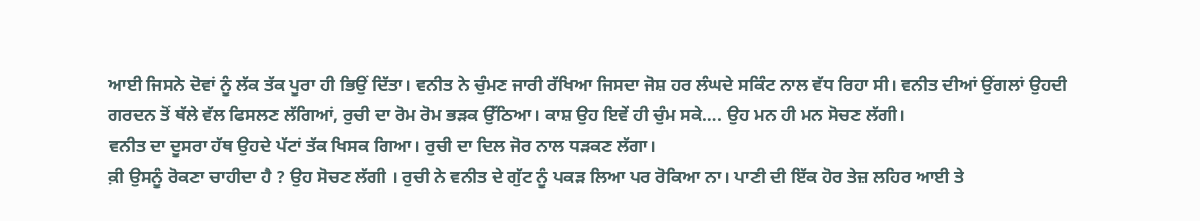ਆਈ ਜਿਸਨੇ ਦੋਵਾਂ ਨੂੰ ਲੱਕ ਤੱਕ ਪੂਰਾ ਹੀ ਭਿਉਂ ਦਿੱਤਾ। ਵਨੀਤ ਨੇ ਚੁੰਮਣ ਜਾਰੀ ਰੱਖਿਆ ਜਿਸਦਾ ਜੋਸ਼ ਹਰ ਲੰਘਦੇ ਸਕਿੰਟ ਨਾਲ ਵੱਧ ਰਿਹਾ ਸੀ। ਵਨੀਤ ਦੀਆਂ ਉਂਗਲਾਂ ਉਹਦੀ ਗਰਦਨ ਤੋਂ ਥੱਲੇ ਵੱਲ ਫਿਸਲਣ ਲੱਗਿਆਂ, ਰੁਚੀ ਦਾ ਰੋਮ ਰੋਮ ਭੜਕ ਉੱਠਿਆ। ਕਾਸ਼ ਉਹ ਇਵੇਂ ਹੀ ਚੁੰਮ ਸਕੇ…. ਉਹ ਮਨ ਹੀ ਮਨ ਸੋਚਣ ਲੱਗੀ।
ਵਨੀਤ ਦਾ ਦੂਸਰਾ ਹੱਥ ਉਹਦੇ ਪੱਟਾਂ ਤੱਕ ਖਿਸਕ ਗਿਆ। ਰੁਚੀ ਦਾ ਦਿਲ ਜੋਰ ਨਾਲ ਧੜਕਣ ਲੱਗਾ।
ਕ਼ੀ ਉਸਨੂੰ ਰੋਕਣਾ ਚਾਹੀਦਾ ਹੈ ? ਉਹ ਸੋਚਣ ਲੱਗੀ । ਰੁਚੀ ਨੇ ਵਨੀਤ ਦੇ ਗੁੱਟ ਨੂੰ ਪਕੜ ਲਿਆ ਪਰ ਰੋਕਿਆ ਨਾ। ਪਾਣੀ ਦੀ ਇੱਕ ਹੋਰ ਤੇਜ਼ ਲਹਿਰ ਆਈ ਤੇ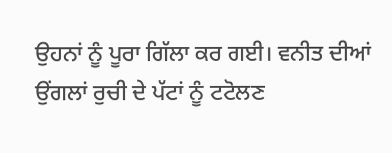ਉਹਨਾਂ ਨੂੰ ਪੂਰਾ ਗਿੱਲਾ ਕਰ ਗਈ। ਵਨੀਤ ਦੀਆਂ ਉਂਗਲਾਂ ਰੁਚੀ ਦੇ ਪੱਟਾਂ ਨੂੰ ਟਟੋਲਣ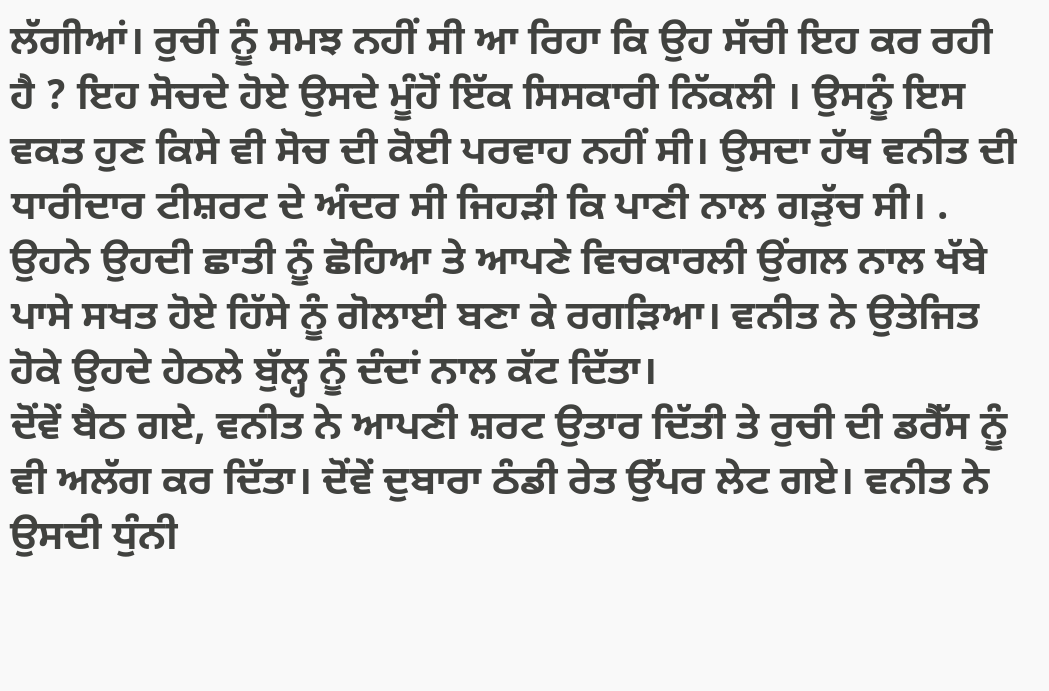ਲੱਗੀਆਂ। ਰੁਚੀ ਨੂੰ ਸਮਝ ਨਹੀਂ ਸੀ ਆ ਰਿਹਾ ਕਿ ਉਹ ਸੱਚੀ ਇਹ ਕਰ ਰਹੀ ਹੈ ? ਇਹ ਸੋਚਦੇ ਹੋਏ ਉਸਦੇ ਮੂੰਹੋਂ ਇੱਕ ਸਿਸਕਾਰੀ ਨਿੱਕਲੀ । ਉਸਨੂੰ ਇਸ ਵਕਤ ਹੁਣ ਕਿਸੇ ਵੀ ਸੋਚ ਦੀ ਕੋਈ ਪਰਵਾਹ ਨਹੀਂ ਸੀ। ਉਸਦਾ ਹੱਥ ਵਨੀਤ ਦੀ ਧਾਰੀਦਾਰ ਟੀਸ਼ਰਟ ਦੇ ਅੰਦਰ ਸੀ ਜਿਹੜੀ ਕਿ ਪਾਣੀ ਨਾਲ ਗੜੁੱਚ ਸੀ। . ਉਹਨੇ ਉਹਦੀ ਛਾਤੀ ਨੂੰ ਛੋਹਿਆ ਤੇ ਆਪਣੇ ਵਿਚਕਾਰਲੀ ਉਂਗਲ ਨਾਲ ਖੱਬੇ ਪਾਸੇ ਸਖਤ ਹੋਏ ਹਿੱਸੇ ਨੂੰ ਗੋਲਾਈ ਬਣਾ ਕੇ ਰਗੜਿਆ। ਵਨੀਤ ਨੇ ਉਤੇਜਿਤ ਹੋਕੇ ਉਹਦੇ ਹੇਠਲੇ ਬੁੱਲ੍ਹ ਨੂੰ ਦੰਦਾਂ ਨਾਲ ਕੱਟ ਦਿੱਤਾ।
ਦੋਂਵੇਂ ਬੈਠ ਗਏ, ਵਨੀਤ ਨੇ ਆਪਣੀ ਸ਼ਰਟ ਉਤਾਰ ਦਿੱਤੀ ਤੇ ਰੁਚੀ ਦੀ ਡਰੈੱਸ ਨੂੰ ਵੀ ਅਲੱਗ ਕਰ ਦਿੱਤਾ। ਦੋਂਵੇਂ ਦੁਬਾਰਾ ਠੰਡੀ ਰੇਤ ਉੱਪਰ ਲੇਟ ਗਏ। ਵਨੀਤ ਨੇ ਉਸਦੀ ਧੁੰਨੀ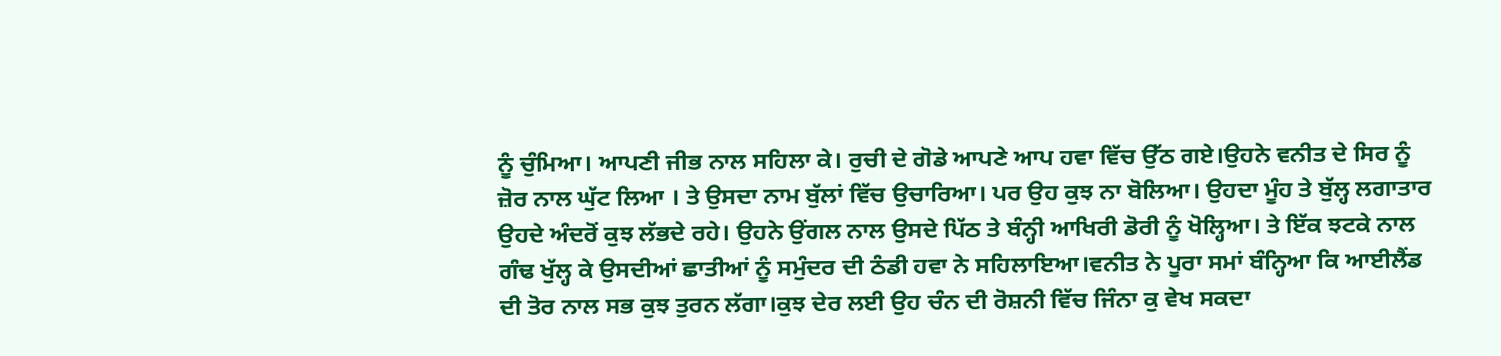ਨੂੰ ਚੁੰਮਿਆ। ਆਪਣੀ ਜੀਭ ਨਾਲ ਸਹਿਲਾ ਕੇ। ਰੁਚੀ ਦੇ ਗੋਡੇ ਆਪਣੇ ਆਪ ਹਵਾ ਵਿੱਚ ਉੱਠ ਗਏ।ਉਹਨੇ ਵਨੀਤ ਦੇ ਸਿਰ ਨੂੰ ਜ਼ੋਰ ਨਾਲ ਘੁੱਟ ਲਿਆ । ਤੇ ਉਸਦਾ ਨਾਮ ਬੁੱਲਾਂ ਵਿੱਚ ਉਚਾਰਿਆ। ਪਰ ਉਹ ਕੁਝ ਨਾ ਬੋਲਿਆ। ਉਹਦਾ ਮੂੰਹ ਤੇ ਬੁੱਲ੍ਹ ਲਗਾਤਾਰ ਉਹਦੇ ਅੰਦਰੋਂ ਕੁਝ ਲੱਭਦੇ ਰਹੇ। ਉਹਨੇ ਉਂਗਲ ਨਾਲ ਉਸਦੇ ਪਿੱਠ ਤੇ ਬੰਨ੍ਹੀ ਆਖਿਰੀ ਡੋਰੀ ਨੂੰ ਖੋਲ੍ਹਿਆ। ਤੇ ਇੱਕ ਝਟਕੇ ਨਾਲ ਗੰਢ ਖੁੱਲ੍ਹ ਕੇ ਉਸਦੀਆਂ ਛਾਤੀਆਂ ਨੂੰ ਸਮੁੰਦਰ ਦੀ ਠੰਡੀ ਹਵਾ ਨੇ ਸਹਿਲਾਇਆ।ਵਨੀਤ ਨੇ ਪੂਰਾ ਸਮਾਂ ਬੰਨ੍ਹਿਆ ਕਿ ਆਈਲੈਂਡ ਦੀ ਤੋਰ ਨਾਲ ਸਭ ਕੁਝ ਤੁਰਨ ਲੱਗਾ।ਕੁਝ ਦੇਰ ਲਈ ਉਹ ਚੰਨ ਦੀ ਰੋਸ਼ਨੀ ਵਿੱਚ ਜਿੰਨਾ ਕੁ ਵੇਖ ਸਕਦਾ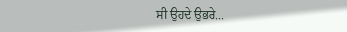ਸੀ ਉਹਦੇ ਉਭਰੇ...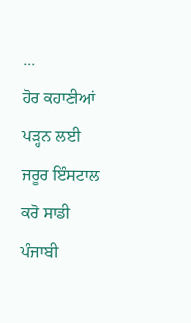...
ਹੋਰ ਕਹਾਣੀਆਂ ਪੜ੍ਹਨ ਲਈ ਜਰੂਰ ਇੰਸਟਾਲ ਕਰੋ ਸਾਡੀ ਪੰਜਾਬੀ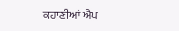ਕਹਾਣੀਆਂ ਐਪ